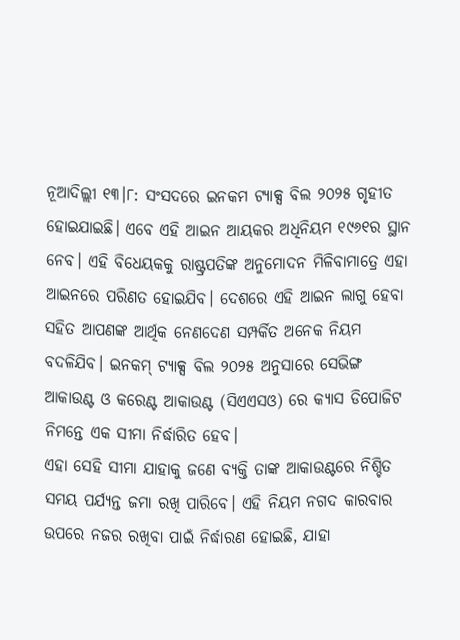ନୂଆଦିଲ୍ଲୀ ୧୩।୮: ସଂସଦରେ ଇନକମ ଟ୍ୟାକ୍ସ ବିଲ ୨୦୨୫ ଗୃହୀତ ହୋଇଯାଇଛି। ଏବେ ଏହି ଆଇନ ଆୟକର ଅଧିନିୟମ ୧୯୬୧ର ସ୍ଥାନ ନେବ। ଏହି ବିଧେୟକକୁ ରାଷ୍ଟ୍ରପତିଙ୍କ ଅନୁମୋଦନ ମିଳିବାମାତ୍ରେ ଏହା ଆଇନରେ ପରିଣତ ହୋଇଯିବ। ଦେଶରେ ଏହି ଆଇନ ଲାଗୁ ହେବା ସହିତ ଆପଣଙ୍କ ଆର୍ଥିକ ନେଣଦେଣ ସମ୍ପର୍କିତ ଅନେକ ନିୟମ ବଦଳିଯିବ। ଇନକମ୍ ଟ୍ୟାକ୍ସ ବିଲ ୨୦୨୫ ଅନୁସାରେ ସେଭିଙ୍ଗ ଆକାଉଣ୍ଟ ଓ କରେଣ୍ଟ ଆକାଉଣ୍ଟ (ସିଏଏସଓ) ରେ କ୍ୟାସ ଡିପୋଜିଟ ନିମନ୍ତେ ଏକ ସୀମା ନିର୍ଦ୍ଧାରିତ ହେବ।
ଏହା ସେହି ସୀମା ଯାହାକୁ ଜଣେ ବ୍ୟକ୍ତି ତାଙ୍କ ଆକାଉଣ୍ଟରେ ନିଶ୍ଚିତ ସମୟ ପର୍ଯ୍ୟନ୍ତ ଜମା ରଖି ପାରିବେ। ଏହି ନିୟମ ନଗଦ କାରବାର ଉପରେ ନଜର ରଖିବା ପାଇଁ ନିର୍ଦ୍ଧାରଣ ହୋଇଛି, ଯାହା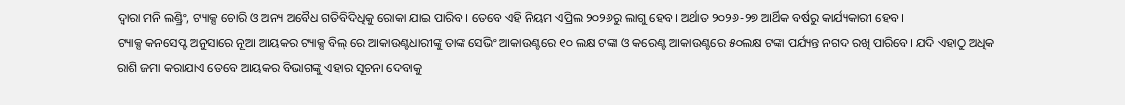ଦ୍ୱାରା ମନି ଲଣ୍ଡ୍ରିଂ, ଟ୍ୟାକ୍ସ ଚୋରି ଓ ଅନ୍ୟ ଅବୈଧ ଗତିବିଦିଧିକୁ ରୋକା ଯାଇ ପାରିବ। ତେବେ ଏହି ନିୟମ ଏପ୍ରିଲ ୨୦୨୬ରୁ ଲାଗୁ ହେବ। ଅର୍ଥାତ ୨୦୨୬-୨୭ ଆର୍ଥିକ ବର୍ଷରୁ କାର୍ଯ୍ୟକାରୀ ହେବ।
ଟ୍ୟାକ୍ସ କନସେପ୍ଟ ଅନୁସାରେ ନୂଆ ଆୟକର ଟ୍ୟାକ୍ସ ବିଲ୍ ରେ ଆକାଉଣ୍ଟଧାରୀଙ୍କୁ ତାଙ୍କ ସେଭିଂ ଆକାଉଣ୍ଟରେ ୧୦ ଲକ୍ଷ ଟଙ୍କା ଓ କରେଣ୍ଟ ଆକାଉଣ୍ଟରେ ୫୦ଲକ୍ଷ ଟଙ୍କା ପର୍ଯ୍ୟନ୍ତ ନଗଦ ରଖି ପାରିବେ। ଯଦି ଏହାଠୁ ଅଧିକ ରାଶି ଜମା କରାଯାଏ ତେବେ ଆୟକର ବିଭାଗଙ୍କୁ ଏହାର ସୂଚନା ଦେବାକୁ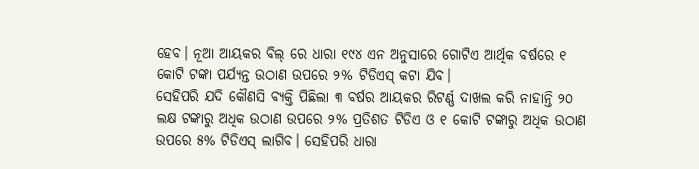ହେବ। ନୂଆ ଆୟକର ବିଲ୍ ରେ ଧାରା ୧୯୪ ଏନ ଅନୁସାରେ ଗୋଟିଏ ଆର୍ଥିକ ବର୍ଷରେ ୧ କୋଟି ଟଙ୍କା ପର୍ଯ୍ୟନ୍ତ ଉଠାଣ ଉପରେ ୨% ଟିଡିଏସ୍ କଟା ଯିବ।
ସେହିପରି ଯଦି କୌଣସି ବ୍ୟକ୍ତି ପିଛିଲା ୩ ବର୍ଷର ଆୟକର ରିଟର୍ଣ୍ଣ ଦାଖଲ କରି ନାହାନ୍ତି ୨୦ ଲକ୍ଷ ଟଙ୍କାରୁ ଅଧିକ ଉଠାଣ ଉପରେ ୨% ପ୍ରତିଶତ ଟିଡିଏ ଓ ୧ କୋଟି ଟଙ୍କାରୁ ଅଧିକ ଉଠାଣ ଉପରେ ୫% ଟିଡିଏସ୍ ଲାଗିବ। ସେହିପରି ଧାରା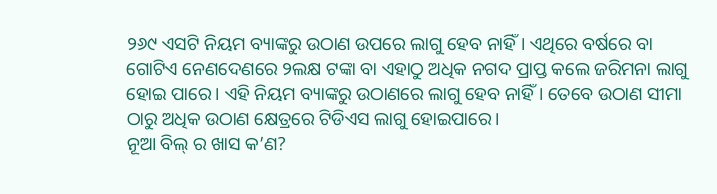୨୬୯ ଏସଟି ନିୟମ ବ୍ୟାଙ୍କରୁ ଉଠାଣ ଉପରେ ଲାଗୁ ହେବ ନାହିଁ। ଏଥିରେ ବର୍ଷରେ ବା ଗୋଟିଏ ନେଣଦେଣରେ ୨ଲକ୍ଷ ଟଙ୍କା ବା ଏହାଠୁ ଅଧିକ ନଗଦ ପ୍ରାପ୍ତ କଲେ ଜରିମନା ଲାଗୁ ହୋଇ ପାରେ। ଏହି ନିୟମ ବ୍ୟାଙ୍କରୁ ଉଠାଣରେ ଲାଗୁ ହେବ ନାହିଁ। ତେବେ ଉଠାଣ ସୀମା ଠାରୁ ଅଧିକ ଉଠାଣ କ୍ଷେତ୍ରରେ ଟିଡିଏସ ଲାଗୁ ହୋଇପାରେ।
ନୂଆ ବିଲ୍ ର ଖାସ କ’ଣ?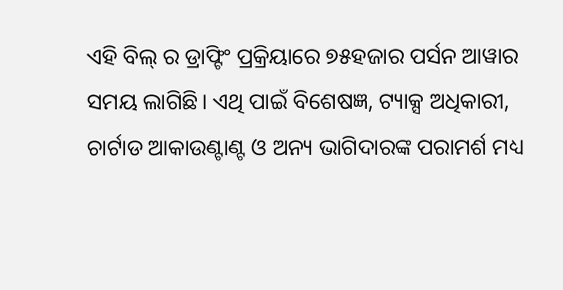ଏହି ବିଲ୍ ର ଡ୍ରାଫ୍ଟିଂ ପ୍ରକ୍ରିୟାରେ ୭୫ହଜାର ପର୍ସନ ଆୱାର ସମୟ ଲାଗିଛି। ଏଥି ପାଇଁ ବିଶେଷଜ୍ଞ, ଟ୍ୟାକ୍ସ ଅଧିକାରୀ, ଚାର୍ଟାଡ ଆକାଉଣ୍ଟାଣ୍ଟ ଓ ଅନ୍ୟ ଭାଗିଦାରଙ୍କ ପରାମର୍ଶ ମଧ୍ୟ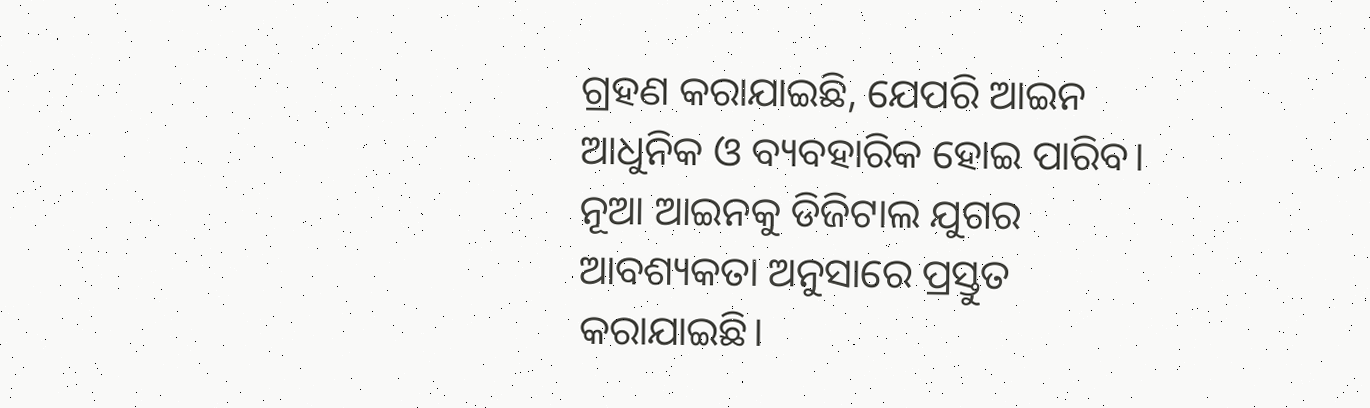ଗ୍ରହଣ କରାଯାଇଛି, ଯେପରି ଆଇନ ଆଧୁନିକ ଓ ବ୍ୟବହାରିକ ହୋଇ ପାରିବ। ନୂଆ ଆଇନକୁ ଡିଜିଟାଲ ଯୁଗର ଆବଶ୍ୟକତା ଅନୁସାରେ ପ୍ରସ୍ତୁତ କରାଯାଇଛି।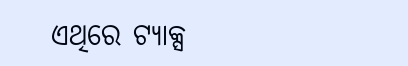ଏଥିରେ ଟ୍ୟାକ୍ସ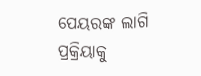ପେୟରଙ୍କ ଲାଗି ପ୍ରକ୍ରିୟାକୁ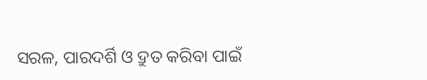ସରଳ, ପାରଦର୍ଶି ଓ ଦ୍ରୁତ କରିବା ପାଇଁ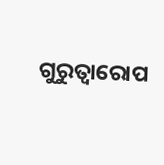ଗୁରୁତ୍ୱାରୋପ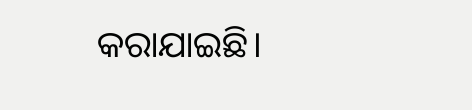କରାଯାଇଛି।